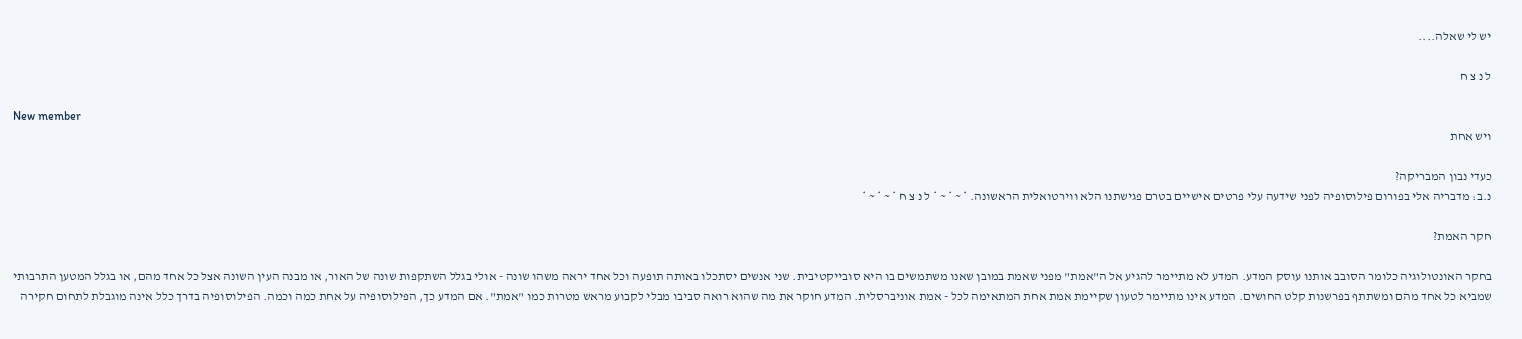יש לי שאלה....

ל נ צ ח

New member
ויש אחת

כעדי נבון המבריקה?
נ.ב: מדבריה אלי בפורום פילוסופיה לפני שידעה עלי פרטים אישיים בטרם פגישתנו הלא ווירטואלית הראשונה. * ~ * ~ * ל נ צ ח * ~ * ~ *

חקר האמת?

בחקר האונטולוגיה כלומר הסובב אותנו עוסק המדע. המדע לא מתיימר להגיע אל ה"אמת" מפני שאמת במובן שאנו משתמשים בו היא סובייקטיבית. שני אנשים יסתכלו באותה תופעה וכל אחד יראה משהו שונה - אולי בגלל השתקפות שונה של האור, או מבנה העין השונה אצל כל אחד מהם, או בגלל המטען התרבותי שמביא כל אחד מהם ומשתתף בפרשנות קלט החושים. המדע אינו מתיימר לטעון שקיימת אמת אחת המתאימה לכל - אמת אוניברסלית. המדע חוקר את מה שהוא רואה סביבו מבלי לקבוע מראש מטרות כמו "אמת". אם המדע כך, הפילוסופיה על אחת כמה וכמה. הפילוסופיה בדרך כלל אינה מוגבלת לתחום חקירה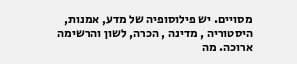מסויים. יש פילוסופיה של מדע, אמנות, היסטוריה , מדינה , הכרה, לשון והרשימה ארוכה. מה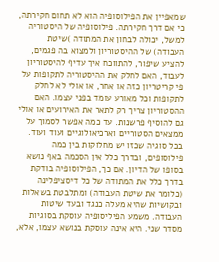שמאפיין את הפילוסופיה הוא לא תחום חקירתה, כי אם דרך חקירתה. פילוסופיה של היסטוריה למשל, יכולה לבחון את המתודה )שיטת העבודה) של ההיסטוריון ולמצוא בה פגמים, להציע שיפור, להתווכח איך עדיף להיסטוריון לעבוד, האם לחלק את ההיסטוריה לתקופות על פי קריטריון כזה או אחר, או אולי לא לחלק לתקופות וכל מאורע עומד בפני עצמו. האם ההסטוריון צריך רק לתאר את האירועים או אולי גם להוסיף פרשנות. עד כמה אפשר לסמוך על ממצאים הסטוריים וארכיאולוגיים ועוד ועוד. בכל סוגיה שכזו יש מחלוקות בין כמה פילוסופים, ובדרך כלל אין הסכמה באף נושא בסופו של הדיון. אם כך, הפילוסופיה בודקת בדרך כלל את המתודה של כל דיסציפלינה (כלומר את שיטת העבודה) ומתלבטת בשאלות ובקושיות שהיא מעלה כנגד ובעד שיטות העבודה. משמע הפיליסופיה עוסקת בסוגיות מסדר שני. היא אינה עוסקת בנושא עצמו, אלא,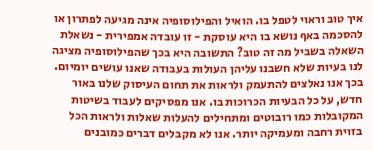איך טוב וראוי לטפל בו. הואיל והפילוסופיה אינה מגיעה לפתרון או להסכמה באף נושא בו היא עוסקת - זו עובדה אמפירית - נשאלת השאלה בשביל מה זה טוב? התשובה היא בכך שהפילוסופיה מציגה לנו בעיות שלא חשבנו עליהן העולות בעבודה שאנו עושים יומיום. בכך אנו נאלצים להתעמק ולראות את תחום העיסוק שלנו באור חדש, על כל הבעיות הכרוכות בו. אנו מפסיקים לעבוד בשיטות המקובלות כמו רובוטים ומתחילים להעלות שאלות ולראות הכל בזוית רחבה ומעמיקה יותר. אנו לא מקבלים דברים כמובנים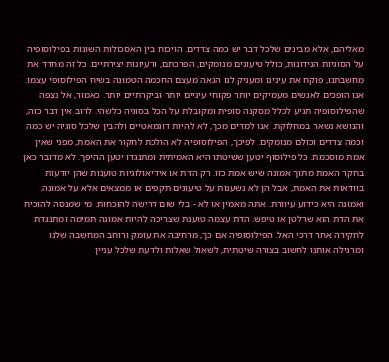מאליהם, אלא מבינים שלכל דבר יש כמה צדדים. הויכוח בין האסכולות השונות בפילוסופיה על הסוגיות הנידונות, כולל טיעונים מנומקים, הפרכתם, ורעיונות יצירתיים. כל זה מחדד את מחשבתנו, פוקח את עינינו ומעניק לנו הנאה מעצם החכמה הטמונה בשיח הפילוסופי עצמו. אנו הופכים לאנשים מעמיקים יותר פקוחי עיניים יותר וביקרתיים יותר. כאמור, אל נצפה שהפילוסופיה תגיע לכלל מסקנה סופית ומקובלת על הכל בסוגיה כלשהי. לרוב אין דבר כזה, והנושא נשאר במחלוקת. אנו למדים מכך, לא להיות דוגמאטיים ולהבין שלכל סוגיה יש כמה וכמה צדדים וכולם מנומקים. לפיכך, הפילוסופיה לא הולכת לחקור את האמת, מפני שאין אמת מוסכמת. כל פילוסוף יטען ששיטתו היא האמיתית ומתנגדו יטען ההיפך. לא מדובר כאן בחקר האמת מתוך אמונה שיש אמת כזו. רק הדת או אידיאולוגיות טוענות שהן יודעות בוודאות את האמת, אבל הן לא נשענות על טיעונים תקפים או ממצאים אלא על אמונה. ואמונה היא כידוע עיוורת. אתה מאמין או לא - בלי שום דרישה להוכחות. מי שמנסה להוכיח את הדת הוא שרלטן או טיפש. הדת עצמה טוענת שצריכה להיות אמונה תמימה ומתנגדת לחקירה אחר דרכי האל. הפילוסופיה אם כך, מרחיבה את עומק ורוחב המחשבה שלנו ומרגילה אותנו לחשוב בצורה שיטתית, לשאול שאלות ולדעת שלכל עניין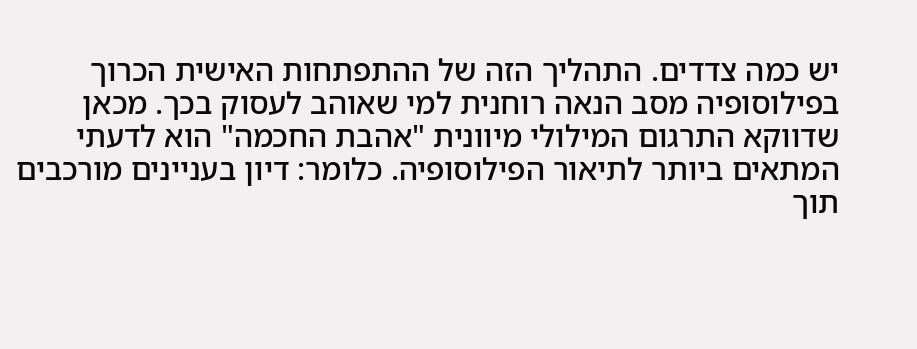יש כמה צדדים. התהליך הזה של ההתפתחות האישית הכרוך בפילוסופיה מסב הנאה רוחנית למי שאוהב לעסוק בכך. מכאן שדווקא התרגום המילולי מיוונית "אהבת החכמה" הוא לדעתי המתאים ביותר לתיאור הפילוסופיה. כלומר: דיון בעניינים מורכבים תוך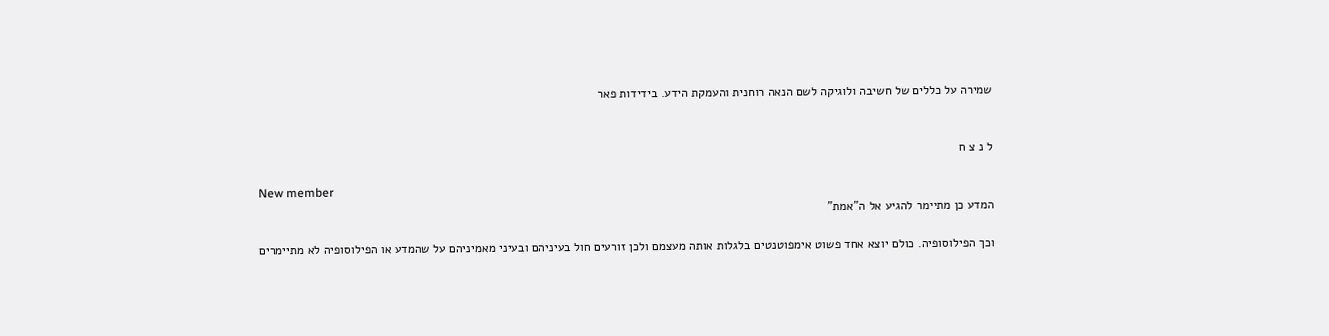שמירה על כללים של חשיבה ולוגיקה לשם הנאה רוחנית והעמקת הידע. בידידות פאר


ל נ צ ח

New member
המדע כן מתיימר להגיע אל ה"אמת"

וכך הפילוסופיה. כולם יוצא אחד פשוט אימפוטנטים בלגלות אותה מעצמם ולכן זורעים חול בעיניהם ובעיני מאמיניהם על שהמדע או הפילוסופיה לא מתיימרים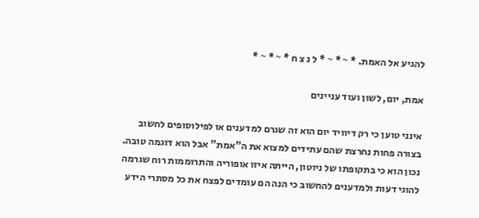להגיע אל האמת. * ~ * ~ * ל נ צ ח * ~ * ~ *

אמת, יום, לשון ועוד עניינים

אינני טוען כי רק דיוויד יום הוא זה שגרם למדענים או לפילוסופים לחשוב בצורה פחות נחרצת שהם עתידים למצוא את ה"אמת" אבל הוא דוגמה טובה. נכון הוא כי בתקופתו של ניוטון, הייתה איזו אופוריה והתרוממות רוח שגרמה להוגי דעות ולמדענים להחשוב כי הנה הם עומדים לפצח את כל מסתרי הידע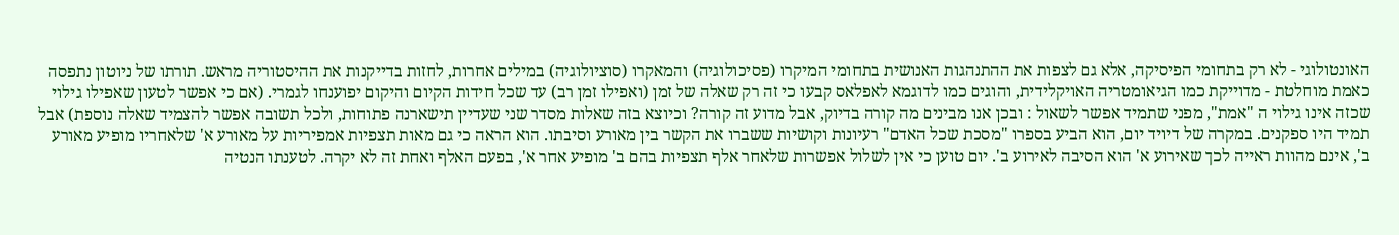האונטולוגי - לא רק בתחומי הפיסיקה, אלא גם לצפות את ההתנהגות האנושית בתחומי המיקרו (פסיכולוגיה) והמאקרו (סוציולוגיה) במילים אחרות, לחזות בדייקנות את ההיסטוריה מראש. תורתו של ניוטון נתפסה כאמת מוחלטת - מדוייקת כמו הגיאומטריה האויקלידית, והוגים כמו לדוגמא לאפלאס קבעו כי זה רק שאלה של זמן (ואפילו זמן רב) עד שכל חידות הקיום והיקום יפוענחו לגמרי. (אם כי אפשר לטעון שאפילו גילוי שכזה אינו גילוי ה "אמת", מפני שתמיד אפשר לשאול : ובכן אנו מבינים מה קורה בדיוק, אבל מדוע זה קורה? וכיוצא בזה שאלות מסדר שני שעדיין תישארנה פתוחות, ולכל תשובה אפשר להצמיד שאלה נוספת) אבל תמיד היו ספקנים. במקרה של דיויד יום, הוא הביע בספרו "מסכת שכל האדם" רעיונות וקושיות ששברו את הקשר בין מאורע וסיבתו. הוא הראה כי גם מאות תצפיות אמפיריות על מאורע א' שלאחריו מופיע מאורע ב', אינם מהוות ראייה לכך שאירוע א' הוא הסיבה לאירוע ב'. יום טוען כי אין לשלול אפשרות שלאחר אלף תצפיות בהם ב' מופיע אחר א', בפעם האלף ואחת זה לא יקרה. לטענתו הנטיה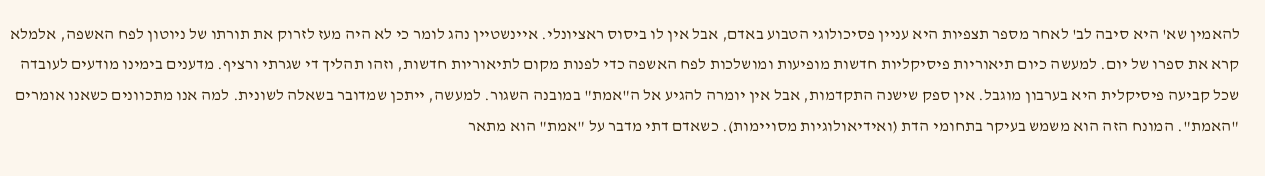להאמין שא' היא סיבה לב' לאחר מספר תצפיות היא עניין פסיכולוגי הטבוע באדם, אבל אין לו ביסוס ראציונלי. איינשטיין נהג לומר כי לא היה מעז לזרוק את תורתו של ניוטון לפח האשפה, אלמלא קרא את ספרו של יום. למעשה כיום תיאוריות פיסיקליות חדשות מופיעות ומושלכות לפח האשפה כדי לפנות מקום לתיאוריות חדשות, וזהו תהליך די שגרתי ורציף. מדענים בימינו מודעים לעובדה שכל קביעה פיסיקלית היא בערבון מוגבל. אין ספק שישנה התקדמות, אבל אין יומרה להגיע אל ה"אמת" במובנה השגור. למעשה, ייתכן שמדובר בשאלה לשונית. למה אנו מתכוונים כשאנו אומרים "האמת". המונח הזה הוא משמש בעיקר בתחומי הדת (ואידיאולוגיות מסויימות). כשאדם דתי מדבר על "אמת" הוא מתאר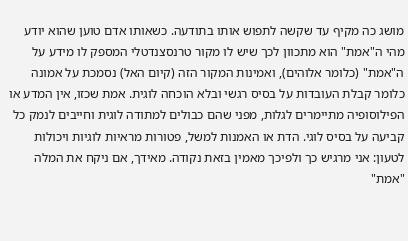מושג כה מקיף עד שקשה לתפוש אותו בתודעה. כשאותו אדם טוען שהוא יודע מהי ה"אמת" הוא מתכוון לכך שיש לו מקור טרנסצנדטלי המספק לו מידע על ה"אמת" (כלומר אלוהים), ואמינות המקור הזה (קיום האל) נסמכת על אמונה כלומר קבלת העובדות על בסיס רגשי ובלא הוכחה לוגית. אמת שכזו, אין המדע או הפילוסופיה מתיימרים לגלות, מפני שהם כבולים למתודה לוגית וחייבים לנמק כל קביעה על בסיס לוגי. הדת או האמנות למשל, פטורות מראיות לוגיות ויכולות לטעון: אני מרגיש כך ולפיכך מאמין בזאת נקודה. מאידך, אם ניקח את המלה "אמת"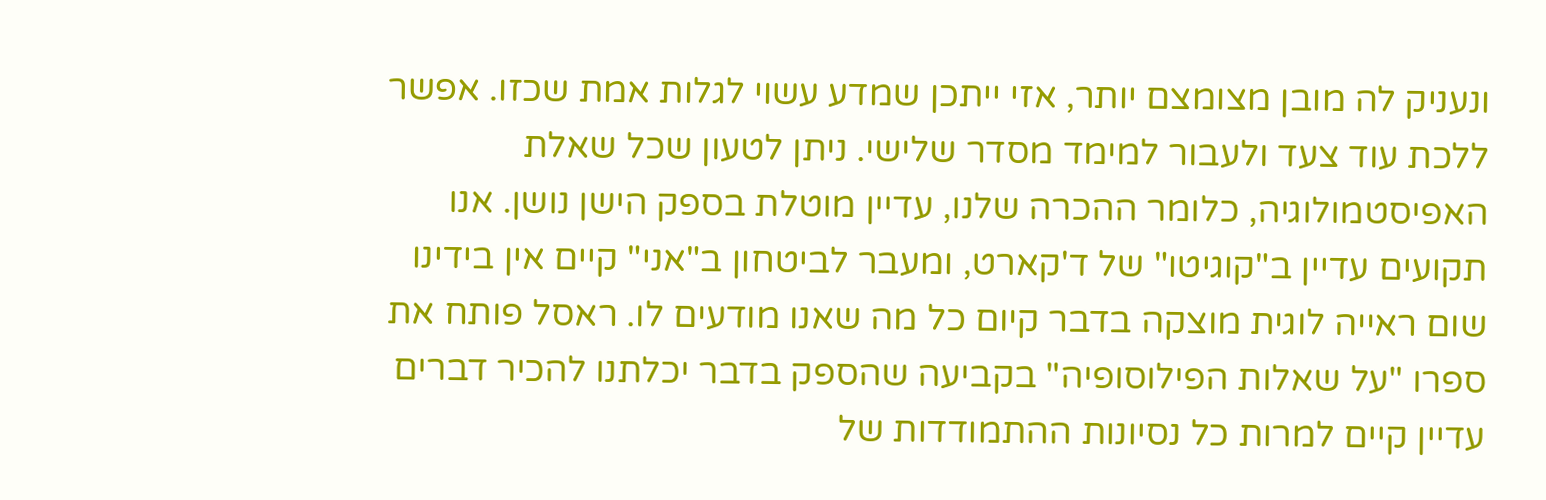ונעניק לה מובן מצומצם יותר, אזי ייתכן שמדע עשוי לגלות אמת שכזו. אפשר ללכת עוד צעד ולעבור למימד מסדר שלישי. ניתן לטעון שכל שאלת האפיסטמולוגיה, כלומר ההכרה שלנו, עדיין מוטלת בספק הישן נושן. אנו תקועים עדיין ב"קוגיטו" של ד'קארט, ומעבר לביטחון ב"אני" קיים אין בידינו שום ראייה לוגית מוצקה בדבר קיום כל מה שאנו מודעים לו. ראסל פותח את ספרו "על שאלות הפילוסופיה" בקביעה שהספק בדבר יכלתנו להכיר דברים עדיין קיים למרות כל נסיונות ההתמודדות של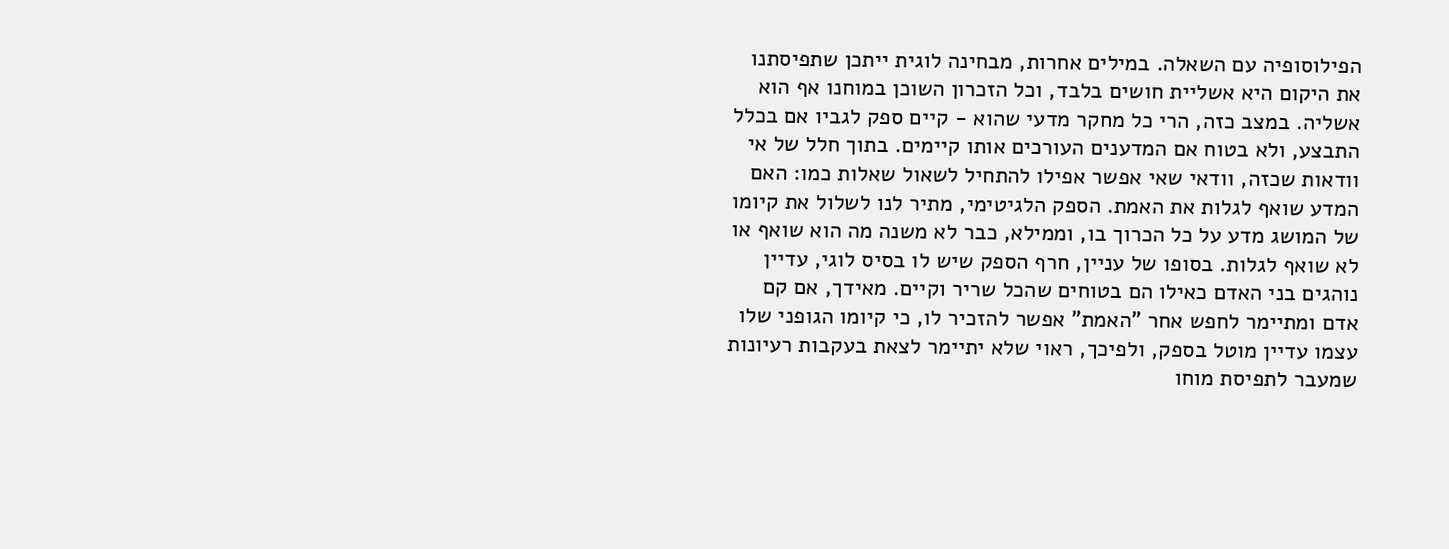הפילוסופיה עם השאלה. במילים אחרות, מבחינה לוגית ייתכן שתפיסתנו את היקום היא אשליית חושים בלבד, וכל הזכרון השוכן במוחנו אף הוא אשליה. במצב כזה, הרי כל מחקר מדעי שהוא - קיים ספק לגביו אם בכלל התבצע, ולא בטוח אם המדענים העורכים אותו קיימים. בתוך חלל של אי וודאות שכזה, וודאי שאי אפשר אפילו להתחיל לשאול שאלות כמו: האם המדע שואף לגלות את האמת. הספק הלגיטימי, מתיר לנו לשלול את קיומו של המושג מדע על כל הכרוך בו, וממילא, כבר לא משנה מה הוא שואף או לא שואף לגלות. בסופו של עניין, חרף הספק שיש לו בסיס לוגי, עדיין נוהגים בני האדם כאילו הם בטוחים שהכל שריר וקיים. מאידך, אם קם אדם ומתיימר לחפש אחר "האמת" אפשר להזכיר לו, כי קיומו הגופני שלו עצמו עדיין מוטל בספק, ולפיכך, ראוי שלא יתיימר לצאת בעקבות רעיונות שמעבר לתפיסת מוחו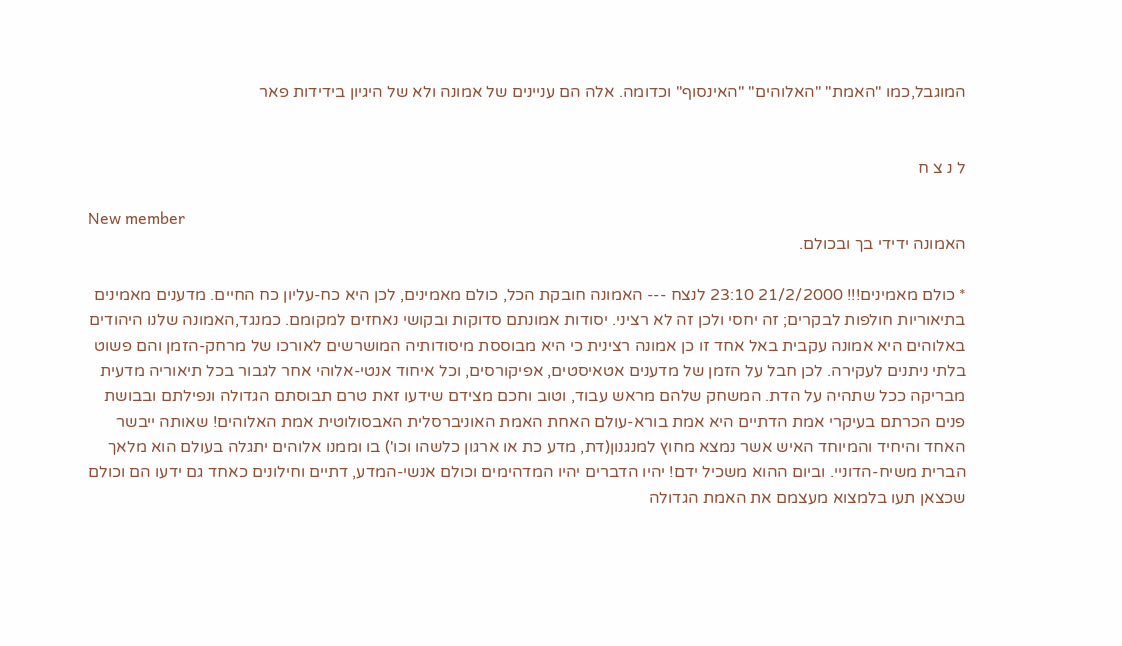המוגבל,כמו "האמת" "האלוהים" "האינסוף" וכדומה. אלה הם עניינים של אמונה ולא של היגיון בידידות פאר


ל נ צ ח

New member
האמונה ידידי בך ובכולם.

* כולם מאמינים!!! 21/2/2000 23:10 לנצח --- האמונה חובקת הכל, כולם מאמינים, לכן היא כח-עליון כח החיים. מדענים מאמינים בתיאוריות חולפות לבקרים; זה יחסי ולכן זה לא רציני. יסודות אמונתם סדוקות ובקושי נאחזים למקומם. כמנגד,האמונה שלנו היהודים באלוהים היא אמונה עקבית באל אחד זו כן אמונה רצינית כי היא מבוססת מיסודותיה המושרשים לאורכו של מרחק-הזמן והם פשוט בלתי ניתנים לעקירה. לכן חבל על הזמן של מדענים אטאיסטים, אפיקורסים, וכל איחוד אנטי-אלוהי אחר לגבור בכל תיאוריה מדעית מבריקה ככל שתהיה על הדת. המשחק שלהם מראש עבוד, וטוב וחכם מצידם שידעו זאת טרם תבוסתם הגדולה ונפילתם ובבושת פנים הכרתם בעיקרי אמת הדתיים היא אמת בורא-עולם האחת האמת האוניברסלית האבסולוטית אמת האלוהים! שאותה ייבשר האחד והיחיד והמיוחד האיש אשר נמצא מחוץ למנגנון(דת, מדע כת או ארגון כלשהו וכו') בו וממנו אלוהים יתגלה בעולם הוא מלאך הברית משיח-הדוניי. וביום ההוא משכיל ידם! יהיו הדברים יהיו המדהימים וכולם אנשי-המדע, דתיים וחילונים כאחד גם ידעו הם וכולם שכצאן תעו בלמצוא מעצמם את האמת הגדולה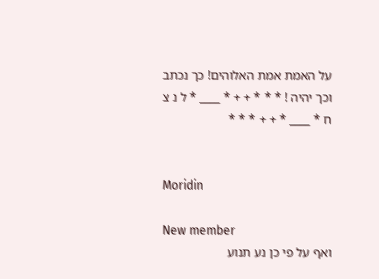על האמת אמת האלוהים! כך נכתב וכך יהיה ! * * * + + * ____ * ל נ צ ח * ____ * + + * * *


Moridin

New member
ואף על פי כן נע תנוע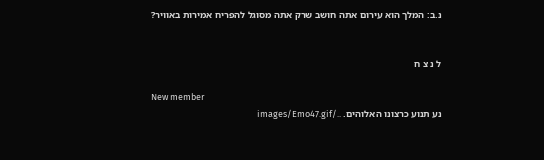נ.ב: המלך הוא עירום אתה חושב שרק אתה מסוגל להפריח אמירות באוויר?


ל נ צ ח

New member
נע תנוע כרצונו האלוהים. ../images/Emo47.gif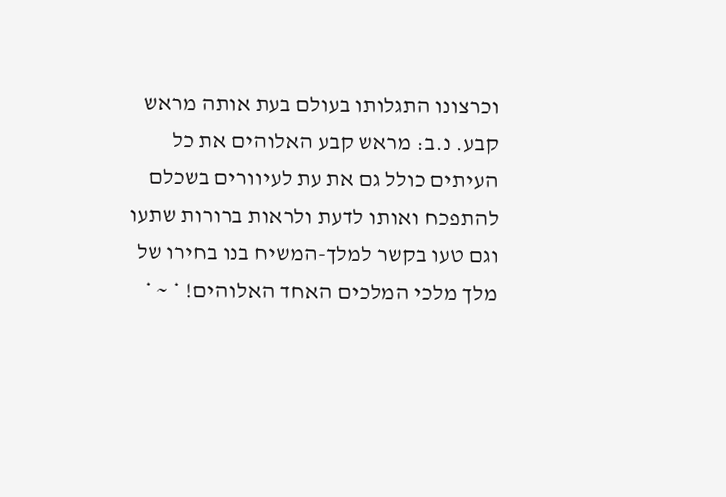וכרצונו התגלותו בעולם בעת אותה מראש קבע. נ.ב: מראש קבע האלוהים את כל העיתים כולל גם את עת לעיוורים בשכלם להתפכח ואותו לדעת ולראות ברורות שתעו וגם טעו בקשר למלך-המשיח בנו בחירו של מלך מלכי המלכים האחד האלוהים! * ~ *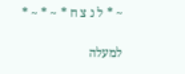~ * ל נ צ ח * ~ * ~ *

למעלה